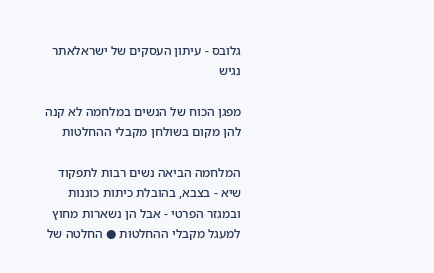גלובס - עיתון העסקים של ישראלאתר נגיש

מפגן הכוח של הנשים במלחמה לא קנה להן מקום בשולחן מקבלי ההחלטות

המלחמה הביאה נשים רבות לתפקוד שיא - בצבא, בהובלת כיתות כוננות ובמגזר הפרטי - אבל הן נשארות מחוץ למעגל מקבלי ההחלטות ● החלטה של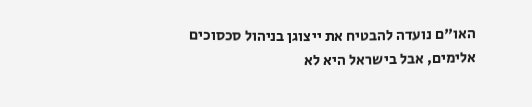האו"ם נועדה להבטיח את ייצוגן בניהול סכסוכים אלימים, אבל בישראל היא לא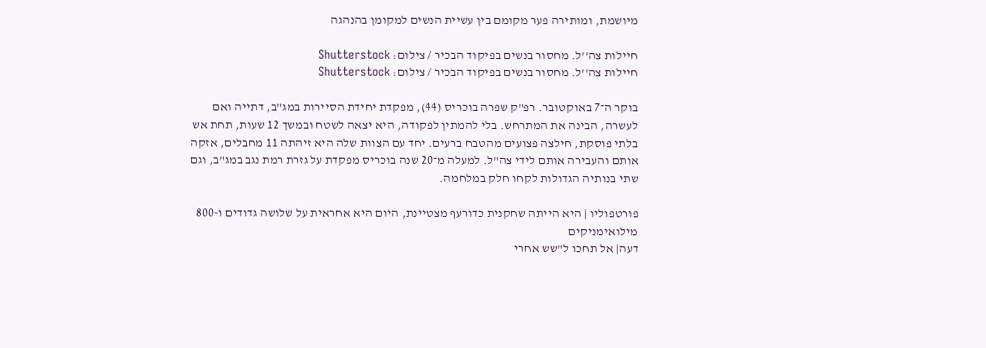מיושמת, ומותירה פער מקומם בין עשיית הנשים למקומן בהנהגה

חיילות צה''ל. מחסור בנשים בפיקוד הבכיר / צילום: Shutterstock
חיילות צה''ל. מחסור בנשים בפיקוד הבכיר / צילום: Shutterstock

בוקר ה־7 באוקטובר. רפ"ק שפרה בוכריס (44), מפקדת יחידת הסיירות במג"ב, דתייה ואם לעשרה, הבינה את המתרחש. בלי להמתין לפקודה, היא יצאה לשטח ובמשך 12 שעות, תחת אש בלתי פוסקת, חילצה פצועים מהטבח ברעים. יחד עם הצוות שלה היא זיהתה 11 מחבלים, אזקה אותם והעבירה אותם לידי צה"ל. למעלה מ־20 שנה בוכריס מפקדת על גזרת רמת נגב במג"ב, וגם שתי בנותיה הגדולות לקחו חלק במלחמה.

פורטפוליו | היא הייתה שחקנית כדורעף מצטיינת, היום היא אחראית על שלושה גדודים ו-800 מילואימניקים
דעה| אל תחכו ל"שש אחרי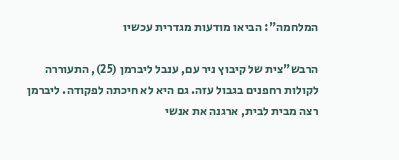המלחמה": הביאו מודעות מגדרית עכשיו

הרבש"צית של קיבוץ ניר עם, ענבל ליברמן (25), התעוררה לקולות רחפנים בגבול עזה. גם היא לא חיכתה לפקודה. ליברמן רצה מבית לבית, ארגנה את אנשי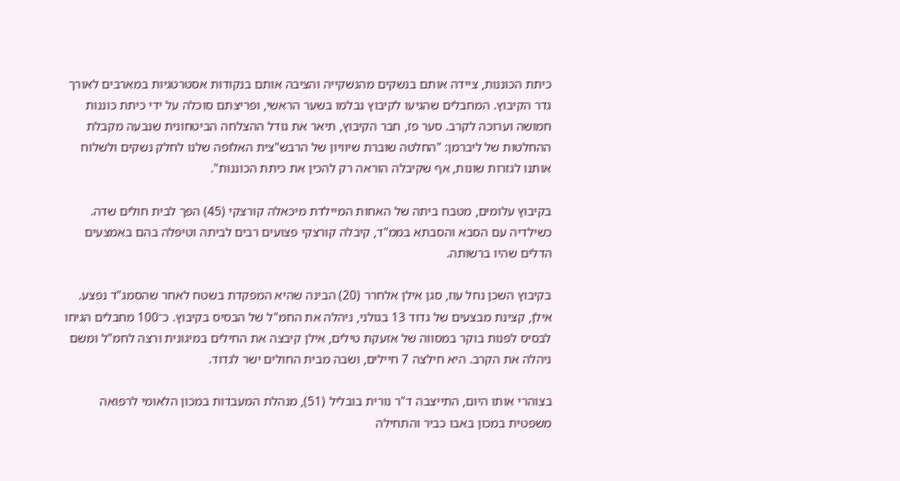כיתת הכוננות, ציידה אותם בנשקים מהנשקייה והציבה אותם בנקודות אסטרטגיות במארבים לאורך גדר הקיבוץ. המחבלים שהגיעו לקיבוץ נבלמו בשער הראשי, ופריצתם סוכלה על ידי כיתת כוננות חמושה וערוכה לקרב. סער פז, חבר הקיבוץ, תיאר את גודל ההצלחה הביטחונית שנבעה מקבלת ההחלטות של ליברמן: "החלטה שוברת שיוויון של הרבש"צית האלופה שלנו לחלק נשקים ולשלוח אותנו לגזרות שונות, אף שקיבלה הוראה רק להכין את כיתת הכוננות".

בקיבוץ עלומים, מטבח ביתה של האחות המיילדת מיכאלה קורצקי (45) הפך לבית חולים שדה. כשילדיה עם הסבא והסבתא בממ"ד, קיבלה קורצקי פצועים רבים לביתה וטיפלה בהם באמצעים הדלים שהיו ברשותה.

בקיבוץ השכן נחל עוז, סגן אילן אלחרר (20) הבינה שהיא המפקדת בשטח לאחר שהסמג"ד נפצע. אילן, קצינת מבצעים של גדוד 13 בגולני, ניהלה את החמ"ל של הבסיס בקיבוץ. כ־100 מחבלים הגיחו לבסיס לפנות בוקר במסווה של אזעקת טילים, אילן קיבצה את החילים במיגונית ורצה לחמ"ל ומשם ניהלה את הקרב. היא חילצה 7 חיילים, ושבה מבית החולים ישר לגדוד.

בצוהרי אותו היום, התייצבה ד"ר נורית בובליל (51), מנהלת המעבדות במכון הלאומי לרפואה משפטית במכון באבו כביר והתחילה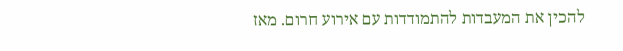להכין את המעבדות להתמודדות עם אירוע חרום. מאז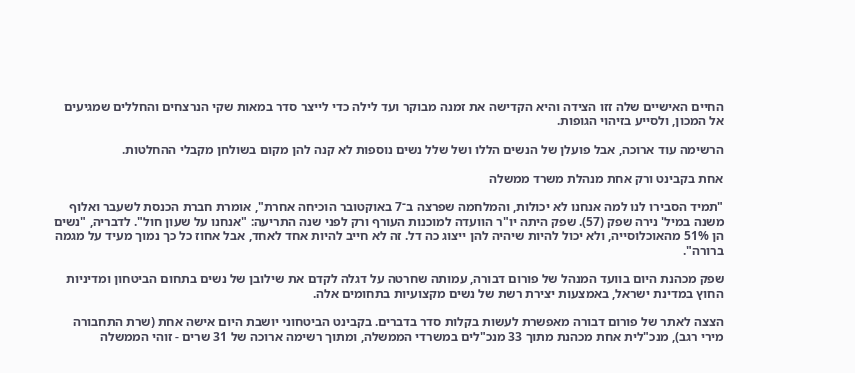החיים האישיים שלה זזו הצידה והיא הקדישה את זמנה מבוקר ועד לילה כדי לייצר סדר במאות שקי הנרצחים והחללים שמגיעים אל המכון, ולסייע בזיהוי הגופות.

הרשימה עוד ארוכה, אבל פועלן של הנשים הללו ושל שלל נשים נוספות לא קנה להן מקום בשולחן מקבלי ההחלטות.

אחת בקבינט ורק אחת מנהלת משרד ממשלה

"תמיד הסבירו לנו למה אנחנו לא יכולות, והמלחמה שפרצה ב־7 באוקטובר הוכיחה אחרת", אומרת חברת הכנסת לשעבר ואלוף משנה במיל' נירה שפק (57). שפק היתה יו"ר הוועדה למוכנות העורף ורק לפני שנה התריעה: "אנחנו על שעון חול". לדבריה, "נשים הן 51% מהאוכלוסייה, ולא יכול להיות שיהיה להן ייצוג כה דל. זה לא חייב להיות אחד לאחד, אבל אחוז כל כך נמוך מעיד על מגמה ברורה".

שפק מכהנת היום בוועד המנהל של פורום דבורה, עמותה שחרטה על דגלה לקדם את שילובן של נשים בתחום הביטחון ומדיניות החוץ במדינת ישראל, באמצעות יצירת רשת של נשים מקצועיות בתחומים אלה.

הצצה לאתר של פורום דבורה מאפשרת לעשות בקלות סדר בדברים. בקבינט הביטחוני יושבת היום אישה אחת (שרת התחבורה מירי רגב), מנכ"לית אחת מכהנת מתוך 33 מנכ"לים במשרדי הממשלה, ומתוך רשימה ארוכה של 31 שרים - זוהי הממשלה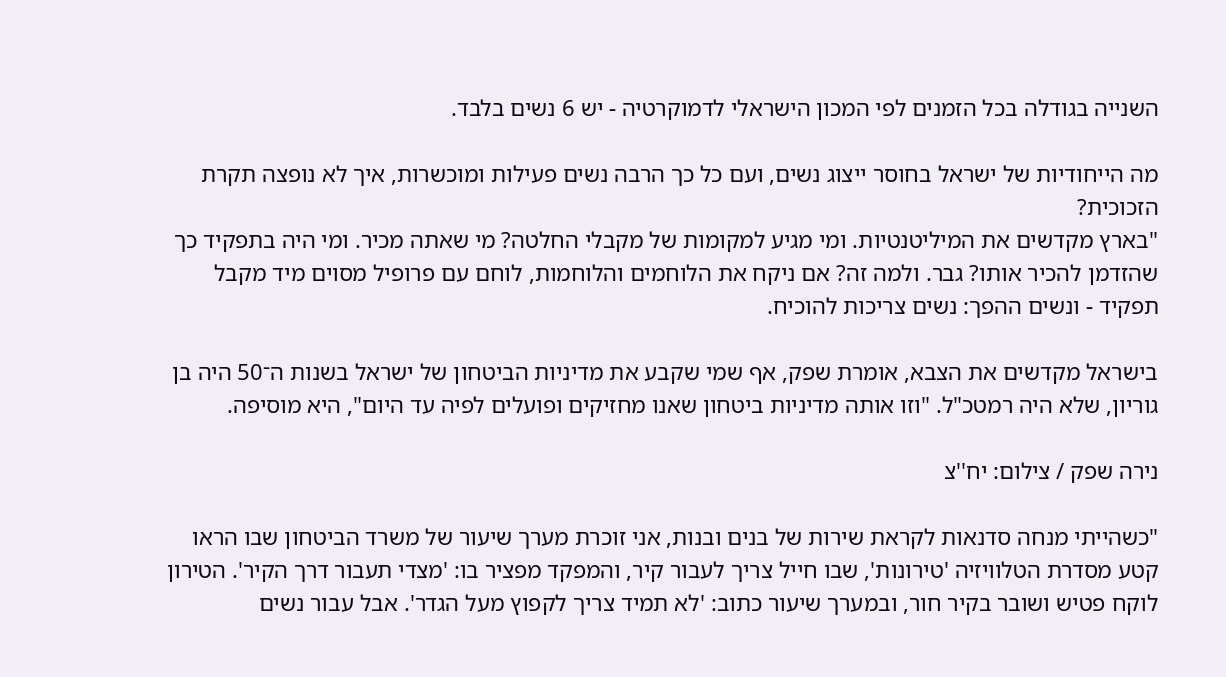השנייה בגודלה בכל הזמנים לפי המכון הישראלי לדמוקרטיה - יש 6 נשים בלבד.

מה הייחודיות של ישראל בחוסר ייצוג נשים, ועם כל כך הרבה נשים פעילות ומוכשרות, איך לא נופצה תקרת הזכוכית?
"בארץ מקדשים את המיליטנטיות. ומי מגיע למקומות של מקבלי החלטה? מי שאתה מכיר. ומי היה בתפקיד כך שהזדמן להכיר אותו? גבר. ולמה זה? אם ניקח את הלוחמים והלוחמות, לוחם עם פרופיל מסוים מיד מקבל תפקיד - ונשים ההפך: נשים צריכות להוכיח.

בישראל מקדשים את הצבא, אומרת שפק, אף שמי שקבע את מדיניות הביטחון של ישראל בשנות ה־50 היה בן גוריון, שלא היה רמטכ"ל. "וזו אותה מדיניות ביטחון שאנו מחזיקים ופועלים לפיה עד היום", היא מוסיפה.

נירה שפק / צילום: יח''צ

"כשהייתי מנחה סדנאות לקראת שירות של בנים ובנות, אני זוכרת מערך שיעור של משרד הביטחון שבו הראו קטע מסדרת הטלוויזיה 'טירונות', שבו חייל צריך לעבור קיר, והמפקד מפציר בו: 'מצדי תעבור דרך הקיר'. הטירון לוקח פטיש ושובר בקיר חור, ובמערך שיעור כתוב: 'לא תמיד צריך לקפוץ מעל הגדר'. אבל עבור נשים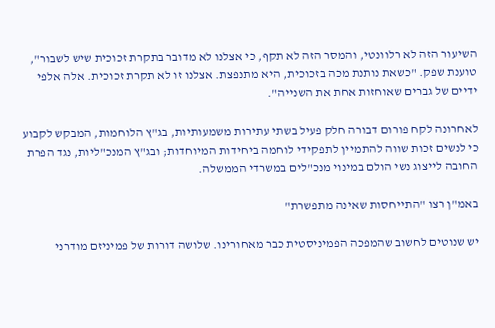השיעור הזה לא רלוונטי, והמסר הזה לא תקף, כי אצלנו לא מדובר בתקרת זכוכית שיש לשבור", טוענת שפק. "כשאת נותנת מכה בזכוכית, היא מתנפצת. אצלנו זו לא תקרת זכוכית. אלה אלפי ידיים של גברים שאוחזות אחת את השנייה".

לאחרונה לקח פורום דבורה חלק פעיל בשתי עתירות משמעותיות, בג"ץ הלוחמות, המבקש לקבוע כי לנשים זכות שווה להתמיין לתפקידי לוחמה ביחידות המיוחדות; ובג"ץ המנכ"ליות, נגד הפרת החובה לייצוג נשי הולם במינוי מנכ"לים במשרדי הממשלה.

באמ"ן רצו "התייחסות שאינה מתפשרת"

יש שנוטים לחשוב שהמפכה הפמיניסטית כבר מאחורינו. שלושה דורות של פמיניזם מודרני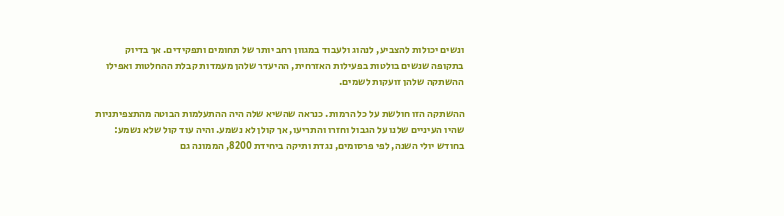ונשים יכולות להצביע, לנהוג ולעבוד במגוון רחב יותר של תחומים ותפקידים. אך בדיוק בתקופה שנשים בולטות בפעילות האזרחית, ההיעדר שלהן מעמדות קבלת ההחלטות ואפילו ההשתקה שלהן זועקות לשמים.

ההשתקה הזו חולשת על כל הרמות. כנראה שהשיא שלה היה ההתעלמות הבוטה מהתצפיתניות שהיו העיניים שלנו על הגבול וחזרו והתריעו, אך קולן לא נשמע. והיה עוד קול שלא נשמע: בחודש יולי השנה, לפי פרסומים, נגדת ותיקה ביחידת 8200, הממונה גם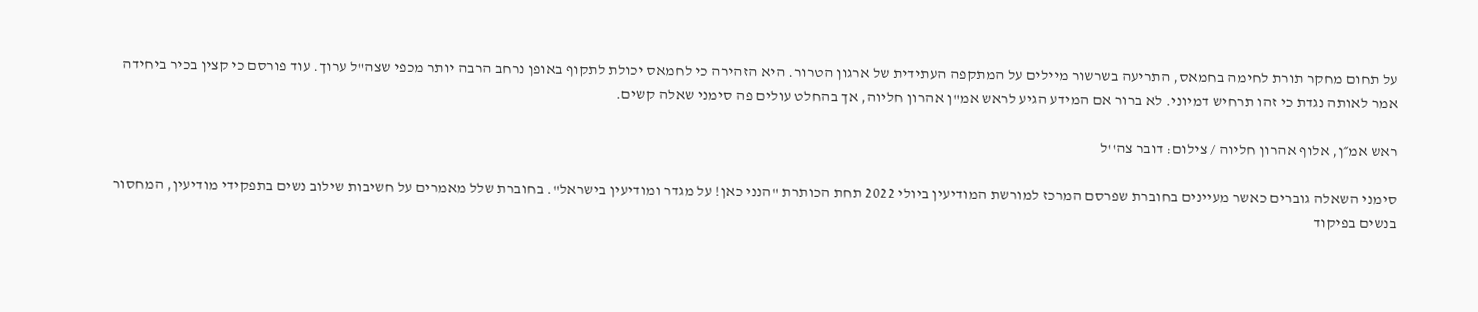על תחום מחקר תורת לחימה בחמאס, התריעה בשרשור מיילים על המתקפה העתידית של ארגון הטרור. היא הזהירה כי לחמאס יכולת לתקוף באופן נרחב הרבה יותר מכפי שצה"ל ערוך. עוד פורסם כי קצין בכיר ביחידה אמר לאותה נגדת כי זהו תרחיש דמיוני. לא ברור אם המידע הגיע לראש אמ"ן אהרון חליוה, אך בהחלט עולים פה סימני שאלה קשים.

ראש אמ״ן, אלוף אהרון חליוה / צילום: דובר צה''ל

סימני השאלה גוברים כאשר מעיינים בחוברת שפרסם המרכז למורשת המודיעין ביולי 2022 תחת הכותרת "הנני כאן! על מגדר ומודיעין בישראל". בחוברת שלל מאמרים על חשיבות שילוב נשים בתפקידי מודיעין, המחסור בנשים בפיקוד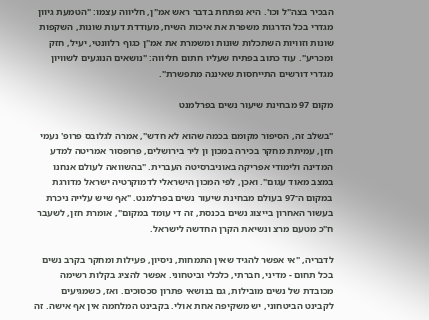הבכיר בצה"ל וכו'. היא נפתחת בדבר ראש אמ"ן, חליווה עצמו: "הטמעת גיוון מגדרי בכל הדרגות משפרת את איכות השיח, מעודדת דעות שונות, השקפות שונות וזוויות השתכלות שונות ומשמרת את אמ"ן כגוף רלוונטי, יעיל, חזק ומכריע". עוד כתוב בפתיח שעליו חתום חליווה: "נושאים הנוגעים לשוויון מגדרי דורשים התייחסות שאיננה מתפשרת".

מקום 97 מבחינת שיעור נשים בפרלמנט

"בשלב זה, הסיפור מקומם בכמה שהוא לא חדש", אמרה לגלובס פרופ' נעמי חזן, עמיתת מחקר בכירה במכון ון ליר בירושלים, פרופסור אמריטה למדע המדינה ולימודי אפריקה באוניברסיטה העברית. "בהשוואה לעולם אנחנו במצב מאוד עגום". ואכן, לפי המכון הישראלי לדמוקרטיה ישראל מדורגת במקום ה־97 בעולם מבחינת שיעור נשים בפרלמנט. "אף שיש עלייה ניכרת בעשור האחרון בייצוג נשים בכנסת, זה די עומד במקום", אומרת חזן, לשעבר ח"כ מטעם מרצ ונשיאת הקרן החדשה לישראל.

לדבריה, "אי אפשר להגיד שאין התמחות, ניסיון, פעילות ומחקר בקרב נשים בכל תחום - מדיני, חברתי, כלכלי וביטחוני. אפשר להציג בקלות רשימה מכובדת של נשים מובילות, גם בנושאי פתרון סכסוכים. ואז, כשמגיעים לקבינט הביטחוני, יש משקיפה אחת אולי. בקבינט המלחמה אין אף אישה. זה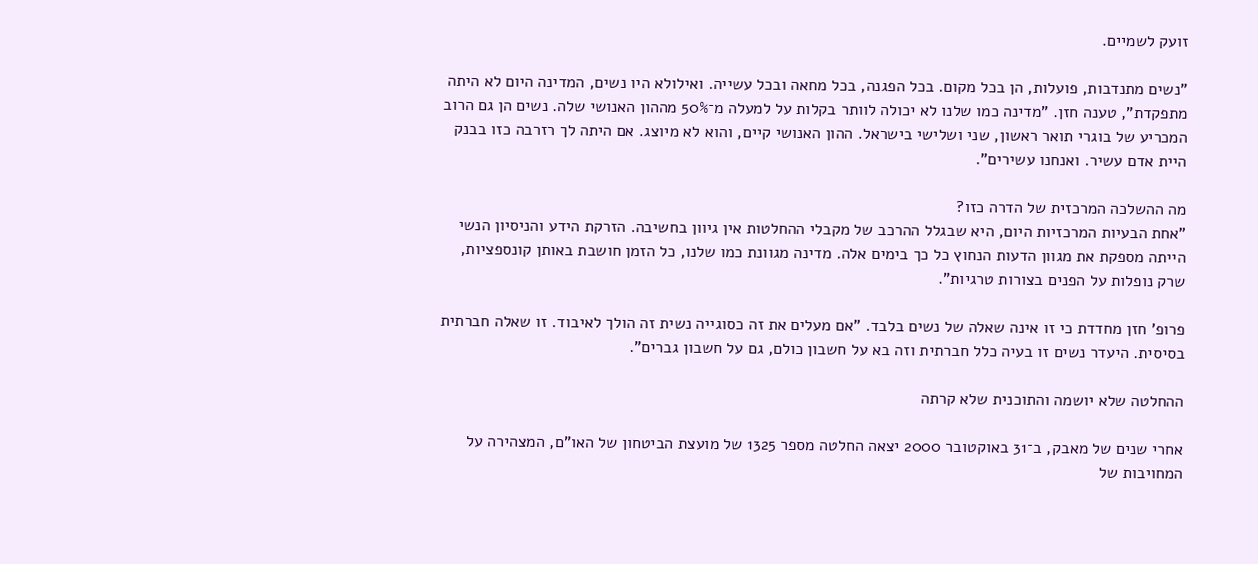זועק לשמיים.

"נשים מתנדבות, פועלות, הן בכל מקום. בכל הפגנה, בכל מחאה ובכל עשייה. ואילולא היו נשים, המדינה היום לא היתה מתפקדת", טענה חזן. "מדינה כמו שלנו לא יכולה לוותר בקלות על למעלה מ־50% מההון האנושי שלה. נשים הן גם הרוב המכריע של בוגרי תואר ראשון, שני ושלישי בישראל. ההון האנושי קיים, והוא לא מיוצג. אם היתה לך רזרבה כזו בבנק היית אדם עשיר. ואנחנו עשירים".

מה ההשלכה המרכזית של הדרה כזו?
"אחת הבעיות המרכזיות היום, היא שבגלל ההרכב של מקבלי ההחלטות אין גיוון בחשיבה. הזרקת הידע והניסיון הנשי הייתה מספקת את מגוון הדעות הנחוץ כל כך בימים אלה. מדינה מגוונת כמו שלנו, כל הזמן חושבת באותן קונספציות, שרק נופלות על הפנים בצורות טרגיות".

פרופ' חזן מחדדת כי זו אינה שאלה של נשים בלבד. "אם מעלים את זה כסוגייה נשית זה הולך לאיבוד. זו שאלה חברתית בסיסית. היעדר נשים זו בעיה כלל חברתית וזה בא על חשבון כולם, גם על חשבון גברים".

ההחלטה שלא יושמה והתוכנית שלא קרתה

אחרי שנים של מאבק, ב־31 באוקטובר 2000 יצאה החלטה מספר 1325 של מועצת הביטחון של האו"ם, המצהירה על המחויבות של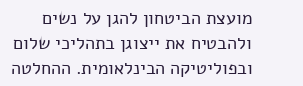מועצת הביטחון להגן על נשים ולהבטיח את ייצוגן בתהליכי שלום ובפוליטיקה הבינלאומית. ההחלטה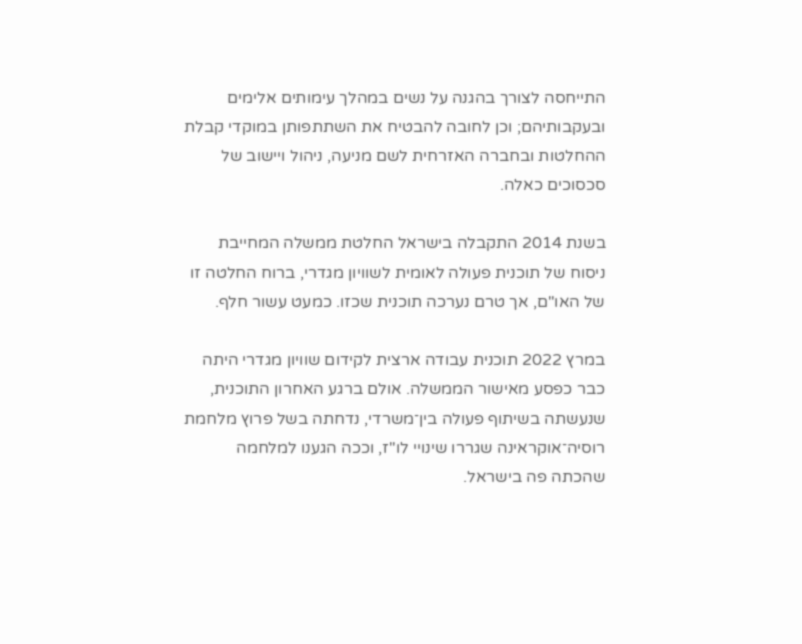התייחסה לצורך בהגנה על נשים במהלך עימותים אלימים ובעקבותיהם; וכן לחובה להבטיח את השתתפותן במוקדי קבלת ההחלטות ובחברה האזרחית לשם מניעה, ניהול ויישוב של סכסוכים כאלה.

בשנת 2014 התקבלה בישראל החלטת ממשלה המחייבת ניסוח של תוכנית פעולה לאומית לשוויון מגדרי, ברוח החלטה זו של האו"ם, אך טרם נערכה תוכנית שכזו. כמעט עשור חלף.

במרץ 2022 תוכנית עבודה ארצית לקידום שוויון מגדרי היתה כבר כפסע מאישור הממשלה. אולם ברגע האחרון התוכנית, שנעשתה בשיתוף פעולה בין־משרדי, נדחתה בשל פרוץ מלחמת רוסיה־אוקראינה שגררו שינויי לו"ז, וככה הגענו למלחמה שהכתה פה בישראל.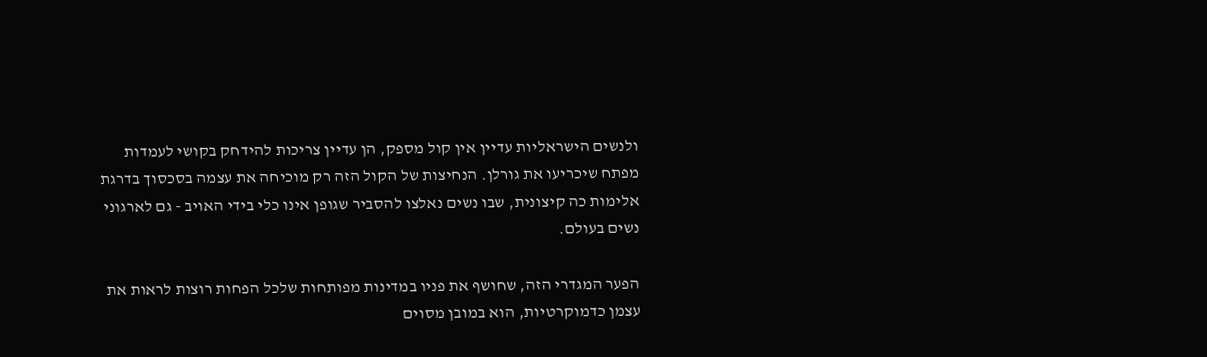ולנשים הישראליות עדיין אין קול מספק, הן עדיין צריכות להידחק בקושי לעמדות מפתח שיכריעו את גורלן. הנחיצות של הקול הזה רק מוכיחה את עצמה בסכסוך בדרגת אלימות כה קיצונית, שבו נשים נאלצו להסביר שגופן אינו כלי בידי האויב - גם לארגוני נשים בעולם.

הפער המגדרי הזה, שחושף את פניו במדינות מפותחות שלכל הפחות רוצות לראות את עצמן כדמוקרטיות, הוא במובן מסוים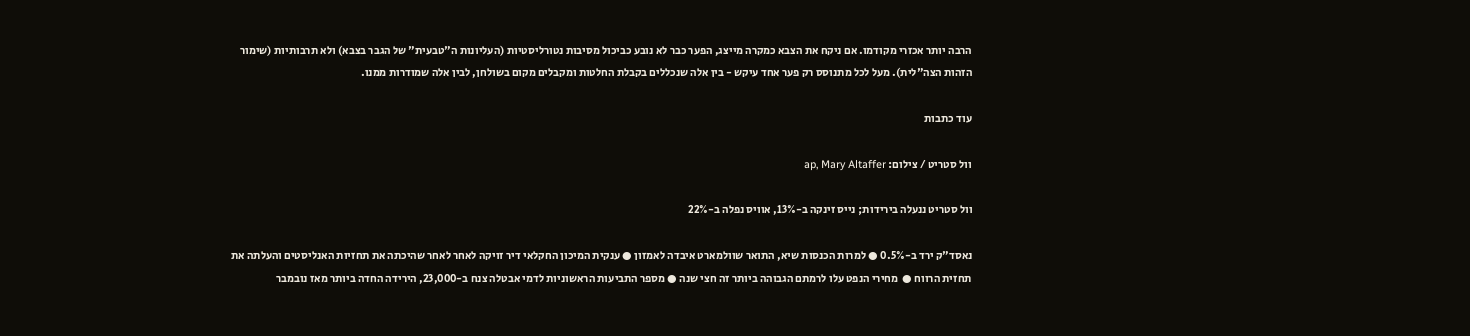הרבה יותר אכזרי מקודמו. אם ניקח את הצבא כמקרה מייצג, הפער כבר לא נובע כביכול מסיבות נטורליסטיות (העליונות ה"טבעית" של הגבר בצבא) ולא תרבותיות (שימור הזהות הצה"לית). מעל לכל מתנוסס רק פער אחד עיקש - בין אלה שנכללים בקבלת החלטות ומקבלים מקום בשולחן, לבין אלה שמודרות ממנו.

עוד כתבות

וול סטריט / צילום: ap, Mary Altaffer

וול סטריט ננעלה בירידות; נייס זינקה ב-13%, אוויס נפלה ב-22%

נאסד"ק ירד ב-0.5% ● למרות הכנסות שיא, התואר שוולמארט איבדה לאמזון ● ענקית המיכון החקלאי דיר זויקה לאחר לאחר שהיכתה את תחזיות האנליסטים והעלתה את תחזית הרווח ●  מחירי הנפט עלו לרמתם הגבוהה ביותר זה חצי שנה ● מספר התביעות הראשוניות לדמי אבטלה צנח ב-23,000, הירידה החדה ביותר מאז נובמבר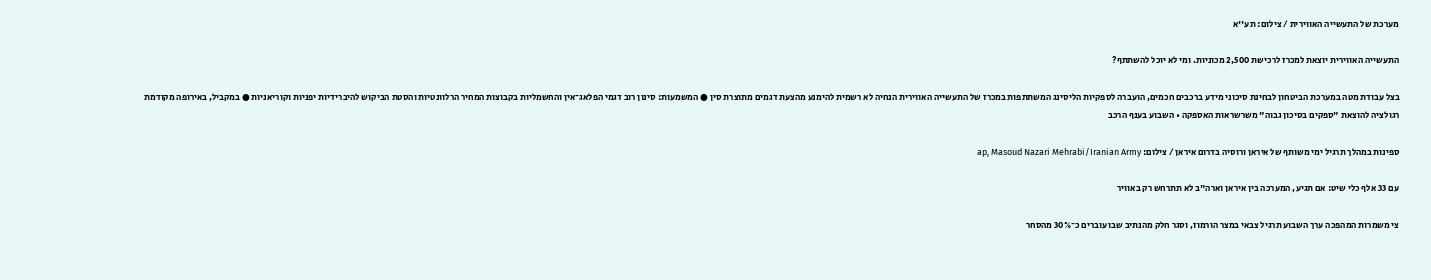מערכת של התעשייה האווירית / צילום: תע''א

התעשייה האווירית יוצאת למכרז לרכישת 2,500 מכוניות. ומי לא יוכל להשתתף?

בצל עבודת מטה במערכת הביטחון לבחינת סיכוני מידע ברכבים חכמים, הועברה לספקיות הליסינג המשתתפות במכרז של התעשייה האווירית הנחיה לא רשמית להימנע מהצעת דגמים מתוצרת סין ● המשמעות: סינון רוב דגמי הפלאג־אין והחשמליות בקבוצות המחיר הרלוונטיות והסטת הביקוש להיברידיות יפניות וקוריאניות ● במקביל, באירופה מקודמת רגולציה להוצאת "ספקים בסיכון גבוה" משרשראות האספקה • השבוע בענף הרכב

ספינות במהלך תרגיל ימי משותף של איראן ורוסיה בדרום איראן / צילום: ap, Masoud Nazari Mehrabi/Iranian Army

עם 33 אלף כלי שיט: אם תגיע, המערכה בין איראן וארה"ב לא תתרחש רק באוויר

צי משמרות המהפכה ערך השבוע תרגיל צבאי במצר הורמוז, וסגר חלק מהנתיב שבו עוברים כ־30% מהסחר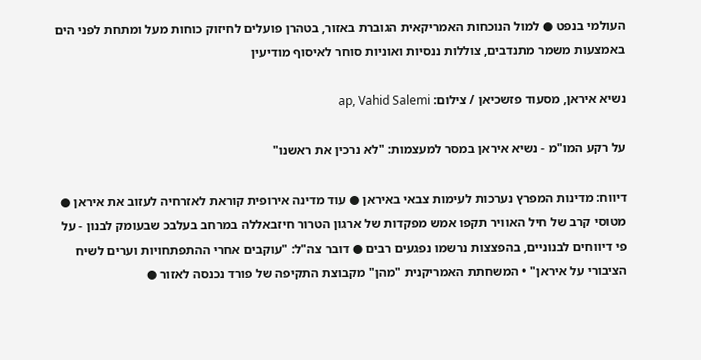העולמי בנפט ● למול הנוכחות האמריקאית הגוברת באזור, בטהרן פועלים לחיזוק כוחות מעל ומתחת לפני הים באמצעות משמר מתנדבים, צוללות ננסיות ואוניות סוחר לאיסוף מודיעין

נשיא איראן, מסעוד פזשכיאן / צילום: ap, Vahid Salemi

על רקע המו"מ - נשיא איראן במסר למעצמות: "לא נרכין את ראשנו"

דיווח: מדינות המפרץ נערכות לעימות צבאי באיראן ● עוד מדינה אירופית קוראת לאזרחיה לעזוב את איראן ● מטוסי קרב של חיל האוויר תקפו אמש מפקדות של ארגון הטרור חיזבאללה במרחב בעלבכ שבעומק לבנון - על פי דיווחים לבנוניים, בהפצצות נרשמו נפגעים רבים ● דובר צה"ל: "עוקבים אחרי ההתפתחויות וערים לשיח הציבורי על איראן" • המשחתת האמריקנית "מהן" מקבוצת התקיפה של פורד נכנסה לאזור ●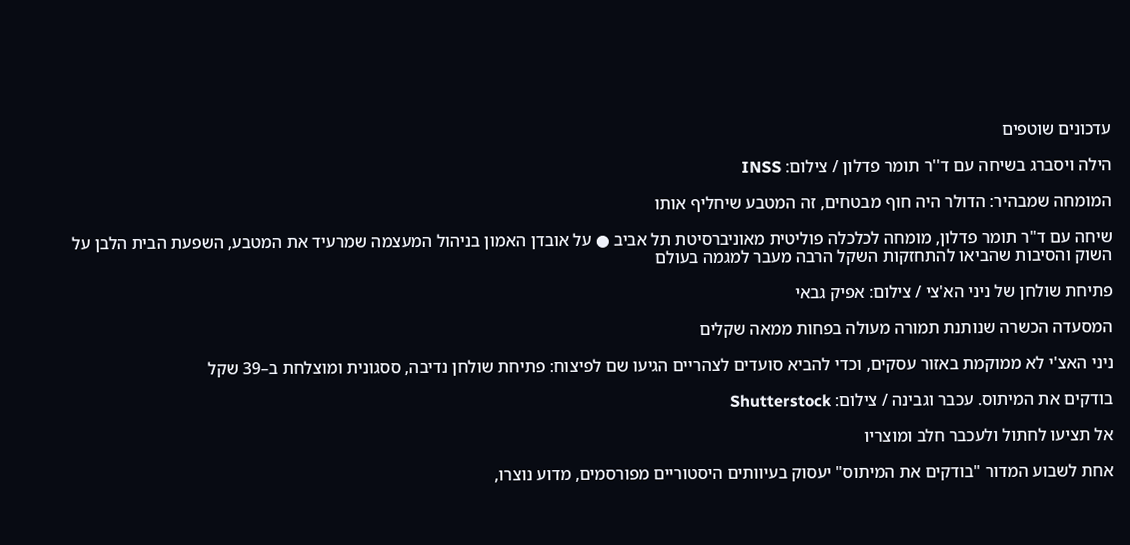עדכונים שוטפים

הילה ויסברג בשיחה עם ד''ר תומר פדלון / צילום: INSS

המומחה שמבהיר: הדולר היה חוף מבטחים, זה המטבע שיחליף אותו

שיחה עם ד"ר תומר פדלון, מומחה לכלכלה פוליטית מאוניברסיטת תל אביב ● על אובדן האמון בניהול המעצמה שמרעיד את המטבע, השפעת הבית הלבן על השוק והסיבות שהביאו להתחזקות השקל הרבה מעבר למגמה בעולם

פתיחת שולחן של ניני הא'צי / צילום: אפיק גבאי

המסעדה הכשרה שנותנת תמורה מעולה בפחות ממאה שקלים

ניני האצ'י לא ממוקמת באזור עסקים, וכדי להביא סועדים לצהריים הגיעו שם לפיצוח: פתיחת שולחן נדיבה, ססגונית ומוצלחת ב–39 שקל

בודקים את המיתוס. עכבר וגבינה / צילום: Shutterstock

אל תציעו לחתול ולעכבר חלב ומוצריו

אחת לשבוע המדור "בודקים את המיתוס" יעסוק בעיוותים היסטוריים מפורסמים, מדוע נוצרו,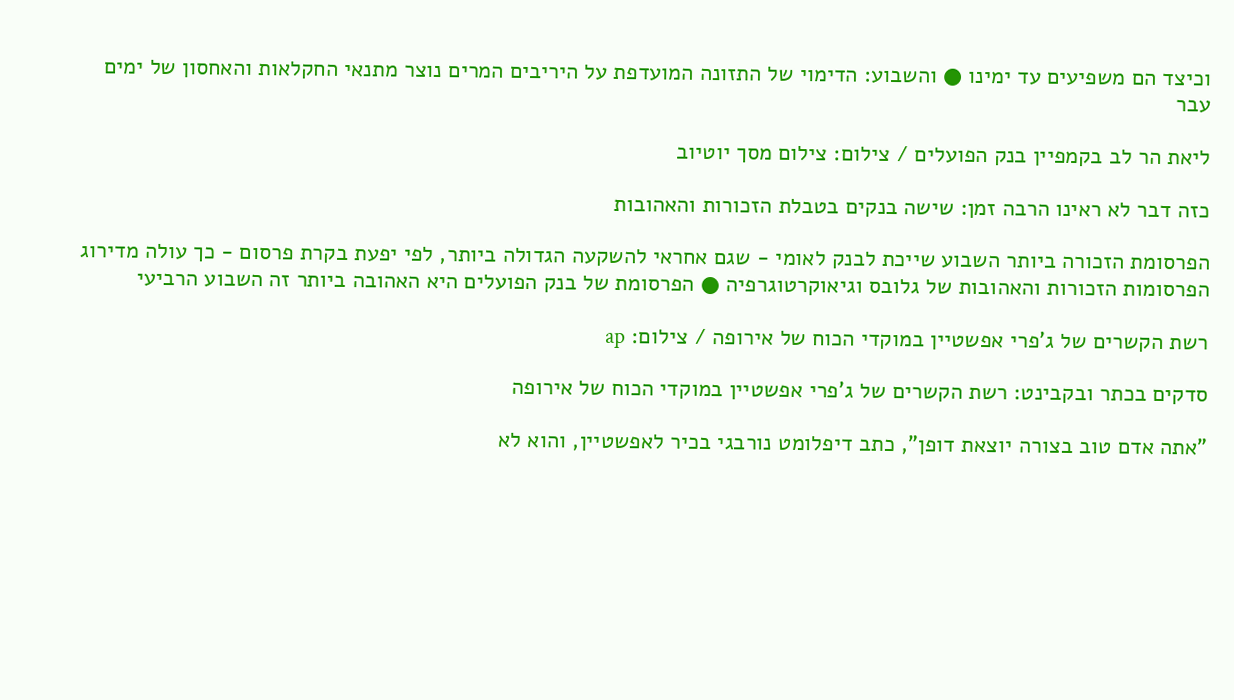וכיצד הם משפיעים עד ימינו ● והשבוע: הדימוי של התזונה המועדפת על היריבים המרים נוצר מתנאי החקלאות והאחסון של ימים עבר

ליאת הר לב בקמפיין בנק הפועלים / צילום: צילום מסך יוטיוב

כזה דבר לא ראינו הרבה זמן: שישה בנקים בטבלת הזכורות והאהובות

הפרסומת הזכורה ביותר השבוע שייכת לבנק לאומי - שגם אחראי להשקעה הגדולה ביותר, לפי יפעת בקרת פרסום - כך עולה מדירוג הפרסומות הזכורות והאהובות של גלובס וגיאוקרטוגרפיה ● הפרסומת של בנק הפועלים היא האהובה ביותר זה השבוע הרביעי

רשת הקשרים של ג'פרי אפשטיין במוקדי הכוח של אירופה / צילום: ap

סדקים בכתר ובקבינט: רשת הקשרים של ג'פרי אפשטיין במוקדי הכוח של אירופה

"אתה אדם טוב בצורה יוצאת דופן", כתב דיפלומט נורבגי בכיר לאפשטיין, והוא לא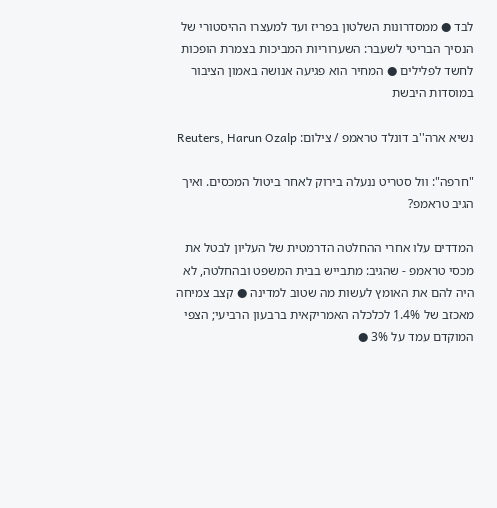לבד ● ממסדרונות השלטון בפריז ועד למעצרו ההיסטורי של הנסיך הבריטי לשעבר: השערוריות המביכות בצמרת הופכות לחשד לפלילים ● המחיר הוא פגיעה אנושה באמון הציבור במוסדות היבשת

נשיא ארה''ב דונלד טראמפ / צילום: Reuters, Harun Ozalp

"חרפה": וול סטריט ננעלה בירוק לאחר ביטול המכסים. ואיך הגיב טראמפ?

המדדים עלו אחרי ההחלטה הדרמטית של העליון לבטל את מכסי טראמפ - שהגיב: מתבייש בבית המשפט ובהחלטה, לא היה להם את האומץ לעשות מה שטוב למדינה ● קצב צמיחה מאכזב של 1.4% לכלכלה האמריקאית ברבעון הרביעי; הצפי המוקדם עמד על 3% ●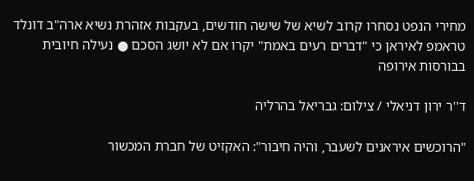מחירי הנפט נסחרו קרוב לשיא של שישה חודשים, בעקבות אזהרת נשיא ארה"ב דונלד טראמפ לאיראן כי "דברים רעים באמת" יקרו אם לא יושג הסכם ● נעילה חיובית בבורסות אירופה

ד''ר ירון דניאלי / צילום: גבריאל בהרליה

"הרוכשים איראנים לשעבר, והיה חיבור": האקזיט של חברת המכשור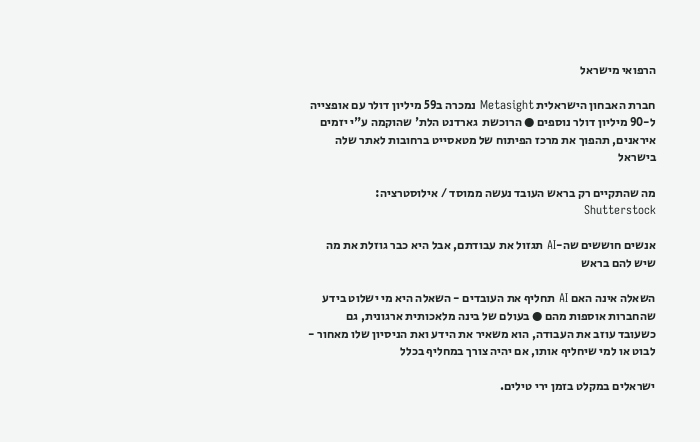הרפואי מישראל

חברת האבחון הישראלית Metasight נמכרה ב59 מיליון דולר עם אופצייה ל-90 מיליון דולר נוספים ● הרוכשת  גארדנט הלת' שהוקמה ע"י יזמים איראנים, תהפוך את מרכז הפיתוח של מטאסייט ברחובות לאתר שלה בישראל

מה שהתקיים רק בראש העובד נעשה ממוסד / אילוסטרציה: Shutterstock

אנשים חוששים שה-AI תגזול את עבודתם, אבל היא כבר גוזלת את מה שיש להם בראש

השאלה אינה האם AI תחליף את העובדים - השאלה היא מי ישלוט בידע שהחברות אוספות מהם ● בעולם של בינה מלאכותית ארגונית, גם כשעובד עוזב את העבודה, הוא משאיר את הידע ואת הניסיון שלו מאחור - לבוט או למי שיחליף אותו, אם יהיה צורך במחליף בכלל

ישראלים במקלט בזמן ירי טילים.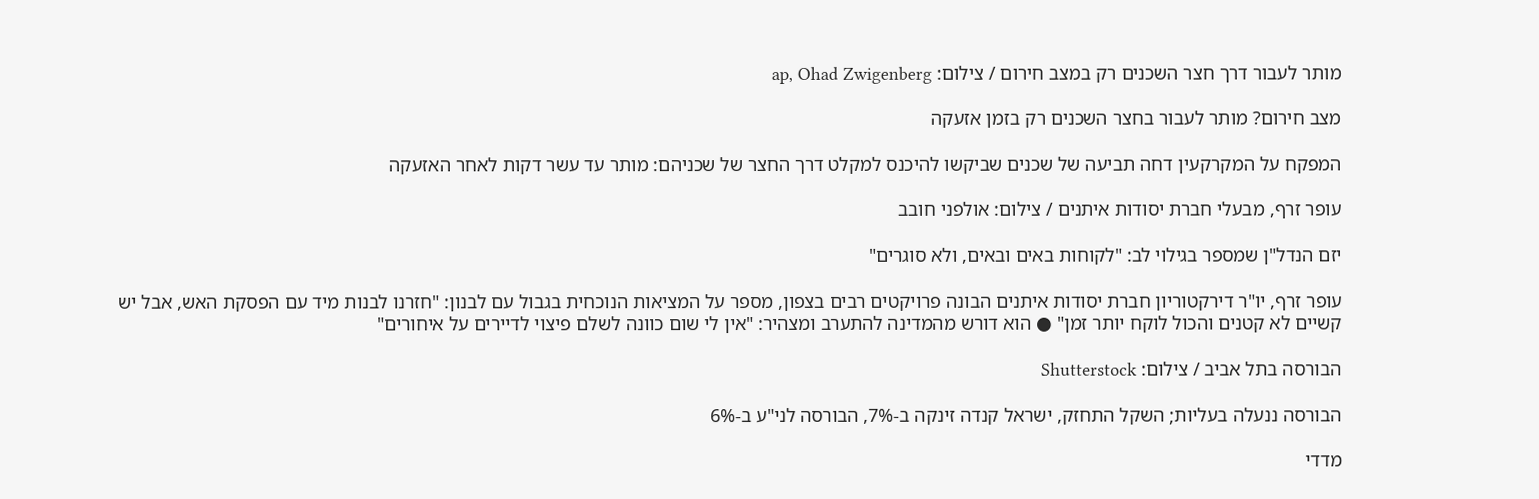מותר לעבור דרך חצר השכנים רק במצב חירום / צילום: ap, Ohad Zwigenberg

מצב חירום? מותר לעבור בחצר השכנים רק בזמן אזעקה

המפקח על המקרקעין דחה תביעה של שכנים שביקשו להיכנס למקלט דרך החצר של שכניהם: מותר עד עשר דקות לאחר האזעקה

עופר זרף, מבעלי חברת יסודות איתנים / צילום: אולפני חובב

יזם הנדל"ן שמספר בגילוי לב: "לקוחות באים ובאים, ולא סוגרים"

עופר זרף, יו"ר דירקטוריון חברת יסודות איתנים הבונה פרויקטים רבים בצפון, מספר על המציאות הנוכחית בגבול עם לבנון: "חזרנו לבנות מיד עם הפסקת האש, אבל יש קשיים לא קטנים והכול לוקח יותר זמן" ● הוא דורש מהמדינה להתערב ומצהיר: "אין לי שום כוונה לשלם פיצוי לדיירים על איחורים"

הבורסה בתל אביב / צילום: Shutterstock

הבורסה ננעלה בעליות; השקל התחזק, ישראל קנדה זינקה ב-7%, הבורסה לני"ע ב-6%

מדדי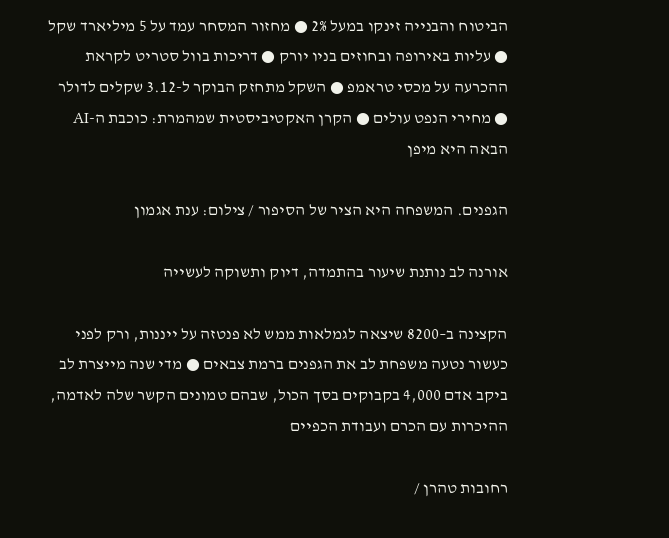הביטוח והבנייה זינקו במעל 2% ● מחזור המסחר עמד על 5 מיליארד שקל ● עליות באירופה ובחוזים בניו יורק ● דריכות בוול סטריט לקראת ההכרעה על מכסי טראמפ ● השקל מתחזק הבוקר ל-3.12 שקלים לדולר ● מחירי הנפט עולים ● הקרן האקטיביסטית שמהמרת: כוכבת ה-AI הבאה היא מיפן

הגפנים. המשפחה היא הציר של הסיפור / צילום: ענת אגמון

אורנה לב נותנת שיעור בהתמדה, דיוק ותשוקה לעשייה

הקצינה ב–8200 שיצאה לגמלאות ממש לא פנטזה על ייננות, ורק לפני כעשור נטעה משפחת לב את הגפנים ברמת צבאים ● מדי שנה מייצרת לב ביקב אדם 4,000 בקבוקים בסך הכול, שבהם טמונים הקשר שלה לאדמה, ההיכרות עם הכרם ועבודת הכפיים

רחובות טהרן /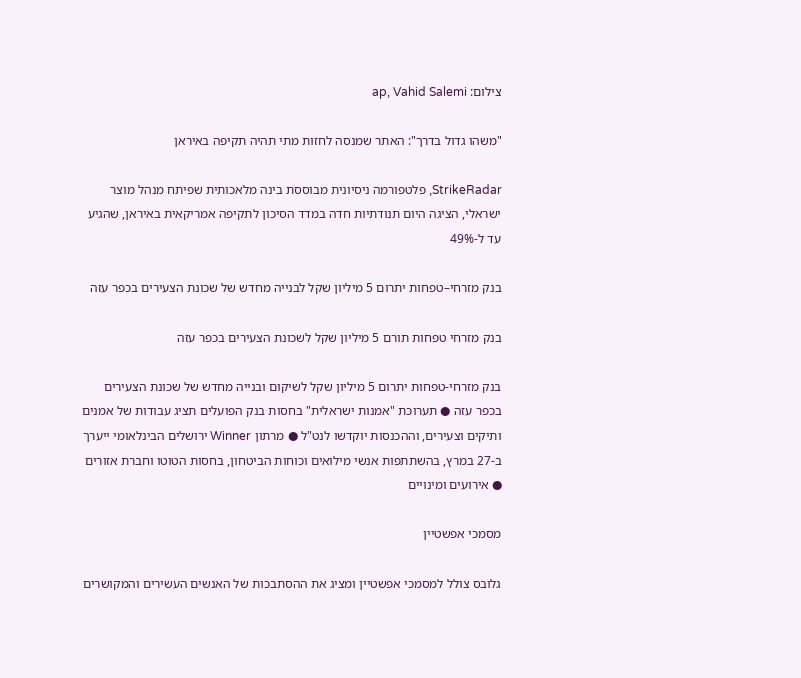צילום: ap, Vahid Salemi

"משהו גדול בדרך": האתר שמנסה לחזות מתי תהיה תקיפה באיראן

StrikeRadar, פלטפורמה ניסיונית מבוססת בינה מלאכותית שפיתח מנהל מוצר ישראלי, הציגה היום תנודתיות חדה במדד הסיכון לתקיפה אמריקאית באיראן, שהגיע עד ל-49%

בנק מזרחי–טפחות יתרום 5 מיליון שקל לבנייה מחדש של שכונת הצעירים בכפר עזה

בנק מזרחי טפחות תורם 5 מיליון שקל לשכונת הצעירים בכפר עזה

בנק מזרחי-טפחות יתרום 5 מיליון שקל לשיקום ובנייה מחדש של שכונת הצעירים בכפר עזה ● תערוכת "אמנות ישראלית" בחסות בנק הפועלים תציג עבודות של אמנים ותיקים וצעירים, וההכנסות יוקדשו לנט"ל ● מרתון Winner ירושלים הבינלאומי ייערך ב-27 במרץ, בהשתתפות אנשי מילואים וכוחות הביטחון, בחסות הטוטו וחברת אזורים ● אירועים ומינויים

מסמכי אפשטיין

גלובס צולל למסמכי אפשטיין ומציג את ההסתבכות של האנשים העשירים והמקושרים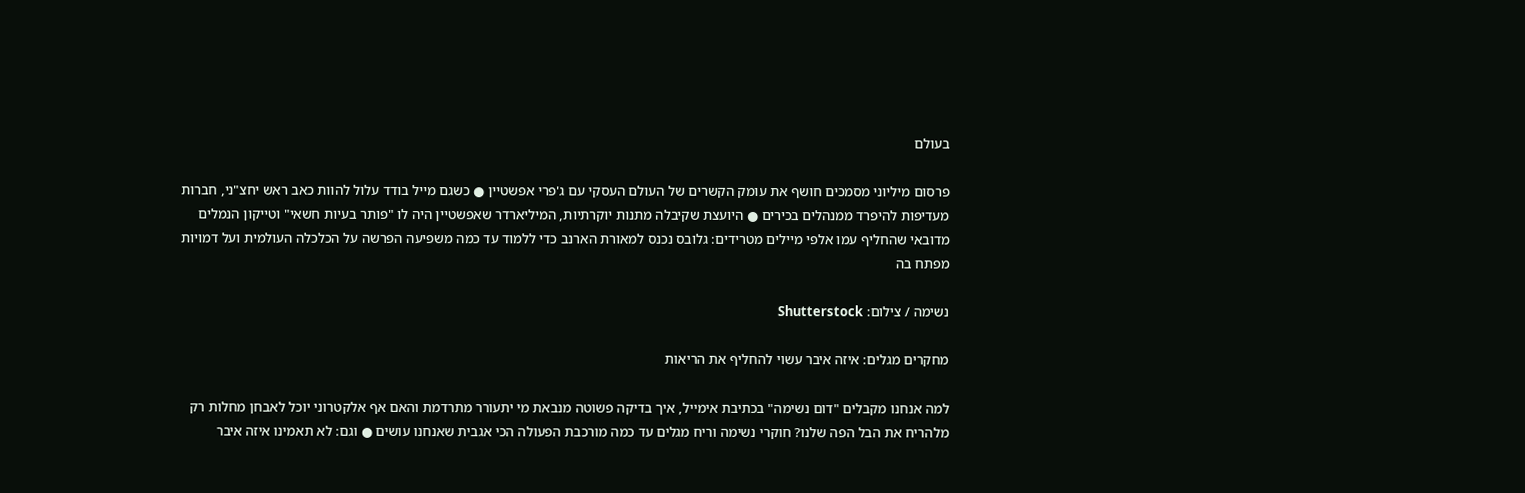בעולם

פרסום מיליוני מסמכים חושף את עומק הקשרים של העולם העסקי עם ג'פרי אפשטיין ● כשגם מייל בודד עלול להוות כאב ראש יחצ"ני, חברות מעדיפות להיפרד ממנהלים בכירים ● היועצת שקיבלה מתנות יוקרתיות, המיליארדר שאפשטיין היה לו "פותר בעיות חשאי" וטייקון הנמלים מדובאי שהחליף עמו אלפי מיילים מטרידים: גלובס נכנס למאורת הארנב כדי ללמוד עד כמה משפיעה הפרשה על הכלכלה העולמית ועל דמויות מפתח בה

נשימה / צילום: Shutterstock

מחקרים מגלים: איזה איבר עשוי להחליף את הריאות

למה אנחנו מקבלים "דום נשימה" בכתיבת אימייל, איך בדיקה פשוטה מנבאת מי יתעורר מתרדמת והאם אף אלקטרוני יוכל לאבחן מחלות רק מלהריח את הבל הפה שלנו? חוקרי נשימה וריח מגלים עד כמה מורכבת הפעולה הכי אגבית שאנחנו עושים ● וגם: לא תאמינו איזה איבר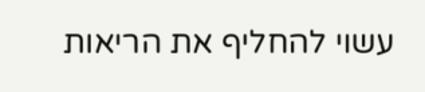עשוי להחליף את הריאות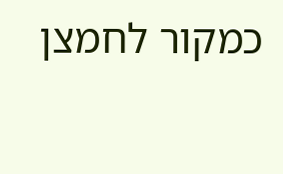כמקור לחמצן